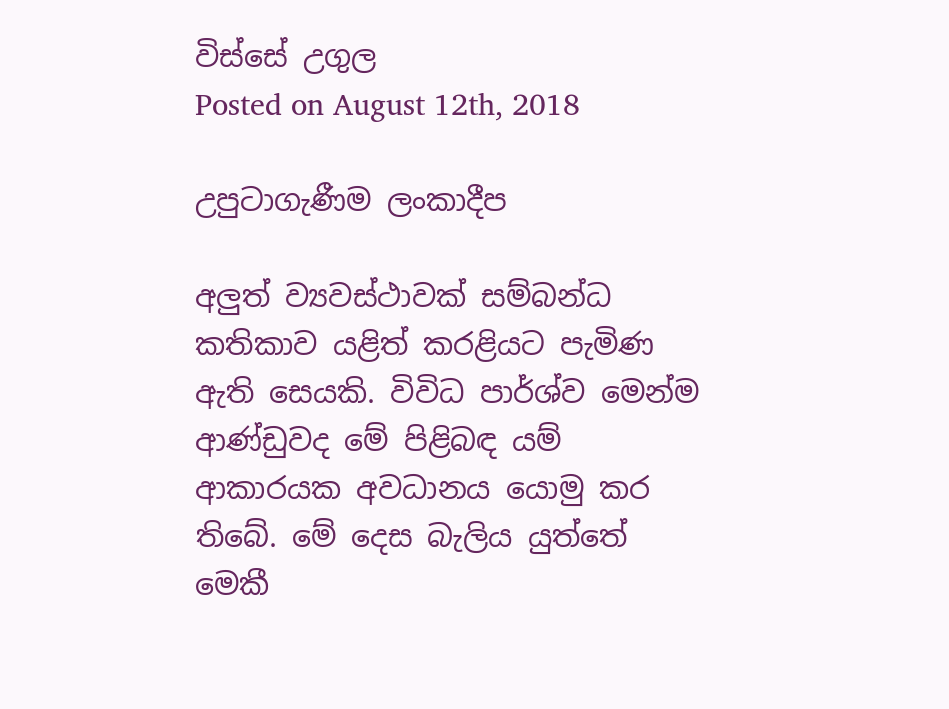විස්සේ උගුල
Posted on August 12th, 2018

උපුටාගැණීම ලංකාදීප

අලුත් ව්‍යවස්ථාවක් සම්බන්ධ කතිකාව යළිත් කරළියට පැමිණ ඇති සෙයකි. විවිධ පාර්ශ්ව මෙන්ම ආණ්ඩුවද මේ පිළිබඳ යම් ආකාරයක අවධානය යොමු කර තිබේ. මේ දෙස බැලිය යුත්තේ මෙකී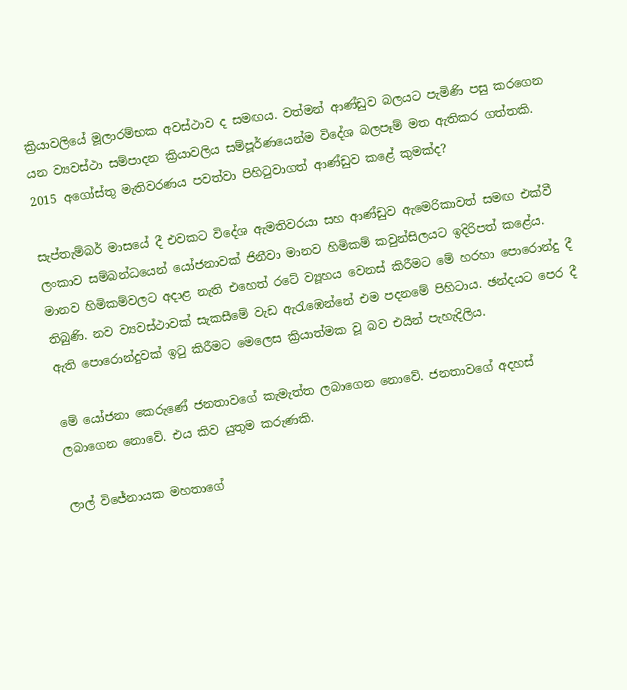ක්‍රියාවලියේ මූලාරම්භක අවස්ථාව ද සමඟය. වත්මන් ආණ්ඩුව බලයට පැමිණි පසු කරගෙන යන ව්‍යවස්ථා සම්පාදන ක්‍රියාවලිය සම්පූර්ණයෙන්ම විදේශ බලපෑම් මත ඇතිකර ගත්තකි. 2015 අගෝස්තු මැතිවරණය පවත්වා පිහිටුවාගත් ආණ්ඩුව කළේ කුමක්ද?

සැප්තැම්බර් මාසයේ දී එවකට විදේශ ඇමතිවරයා සහ ආණ්ඩුව ඇමෙරිකාවත් සමඟ එක්වී ලංකාව සම්බන්ධයෙන් යෝජනාවක් ජිනීවා මානව හිමිකම් කවුන්සිලයට ඉදිරිපත් කළේය. මානව හිමිකම්වලට අදාළ නැති එහෙත් රටේ ව්‍යූහය වෙනස් කිරීමට මේ හරහා පොරොන්දු දී තිබුණි. නව ව්‍යවස්ථාවක් සැකසීමේ වැඩ ඇරැඹෙන්නේ එම පදනමේ පිහිටාය. ඡන්දයට පෙර දී ඇති පොරොන්දුවක් ඉටු කිරීමට මෙලෙස ක්‍රියාත්මක වූ බව එයින් පැහැදිලිය.

මේ යෝජනා කෙරුණේ ජනතාවගේ කැමැත්ත ලබාගෙන නොවේ. ජනතාවගේ අදහස් ලබාගෙන නොවේ. එය කිව යුතුම කරුණකි.

ලාල් විජේනායක මහතාගේ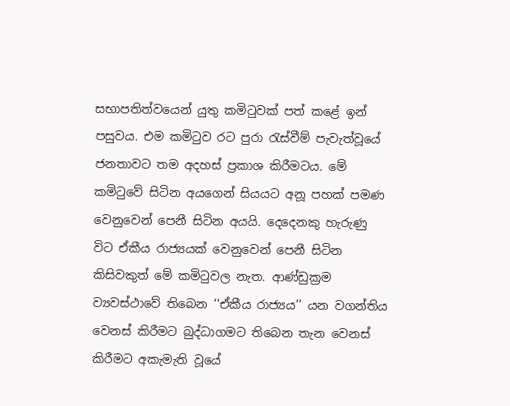සභාපතිත්වයෙන් යුතු කමිටුවක් පත් කළේ ඉන් පසුවය. එම කමිටුව රට පුරා රැස්වීම් පැවැත්වූයේ ජනතාවට තම අදහස් ප්‍රකාශ කිරීමටය. මේ කමිටුවේ සිටින අයගෙන් සියයට අනූ පහක් පමණ වෙනුවෙන් පෙනී සිටින අයයි. දෙදෙනකු හැරුණු විට ඒකීය රාජ්‍යයක් වෙනුවෙන් පෙනී සිටින කිසිවකුත් මේ කමිටුවල නැත. ආණ්ඩුක්‍රම ව්‍යවස්ථාවේ තිබෙන ‘‘ඒකීය රාජ්‍යය’’ යන වගන්තිය වෙනස් කිරීමට බුද්ධාගමට තිබෙන තැන වෙනස් කිරීමට අකැමැති වූයේ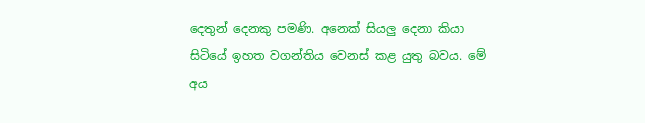දෙතුන් දෙනකු පමණි. අනෙක් සියලු දෙනා කියා සිටියේ ඉහත වගන්තිය වෙනස් කළ යුතු බවය. මේ අය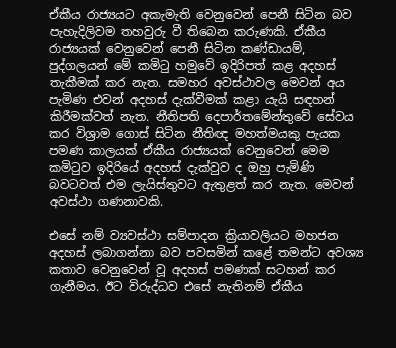ඒකීය රාජ්‍යයට අකැමැති වෙනුවෙන් පෙනී සිටින බව පැහැදිලිවම තහවුරු වී තිබෙන කරුණකි. ඒකීය රාජ්‍යයක් වෙනුවෙන් පෙනී සිටින කණ්ඩායම්, පුද්ගලයන් මේ කමිටු හමුවේ ඉදිරිපත් කළ අදහස් තැකීමක් කර නැත. සමහර අවස්ථාවල මෙවන් අය පැමිණ එවන් අදහස් දැක්වීමක් කළා යැයි සඳහන් කිරීමක්වත් නැත. නීතිපති දෙපාර්තමේන්තුවේ සේවය කර විශ්‍රාම ගොස් සිටින නීතිඥ මහත්මයකු පැයක පමණ කාලයක් ඒකීය රාජ්‍යයක් වෙනුවෙන් මෙම කමිටුව ඉදිරියේ අදහස් දැක්වුව ද ඔහු පැමිණි බවටවත් එම ලැයිස්තුවට ඇතුළත් කර නැත. මෙවන් අවස්ථා ගණනාවකි.

එසේ නම් ව්‍යවස්ථා සම්පාදන ක්‍රියාවලියට මහජන අදහස් ලබාගන්නා බව පවසමින් කළේ තමන්ට අවශ්‍ය කතාව වෙනුවෙන් වූ අදහස් පමණක් සටහන් කර ගැනීමය. ඊට විරුද්ධව එසේ නැතිනම් ඒකීය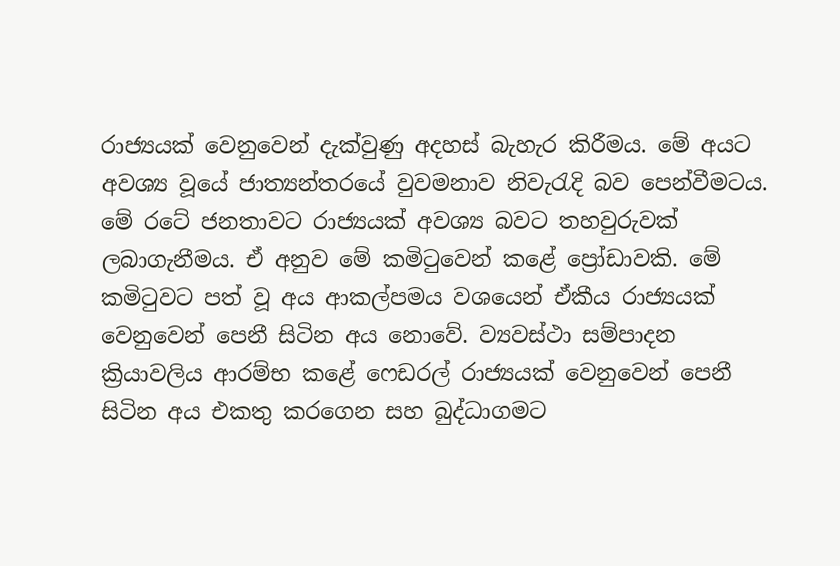රාජ්‍යයක් වෙනුවෙන් දැක්වුණු අදහස් බැහැර කිරීමය. මේ අයට අවශ්‍ය වූයේ ජාත්‍යන්තරයේ වුවමනාව නිවැරැදි බව පෙන්වීමටය. මේ රටේ ජනතාවට රාජ්‍යයක් අවශ්‍ය බවට තහවුරුවක් ලබාගැනීමය. ඒ අනුව මේ කමිටුවෙන් කළේ ප්‍රෝඩාවකි. මේ කමිටුවට පත් වූ අය ආකල්පමය වශයෙන් ඒකීය රාජ්‍යයක් වෙනුවෙන් පෙනී සිටින අය නොවේ. ව්‍යවස්ථා සම්පාදන ක්‍රියාවලිය ආරම්භ කළේ ෆෙඩරල් රාජ්‍යයක් වෙනුවෙන් පෙනී සිටින අය එකතු කරගෙන සහ බුද්ධාගමට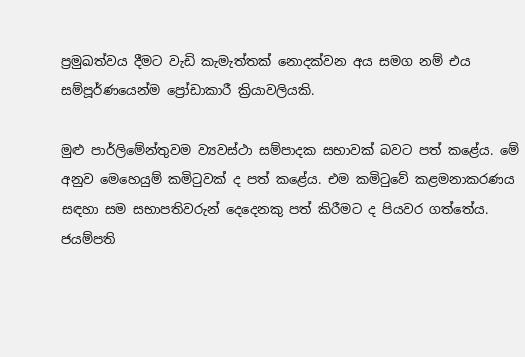ප්‍රමුඛත්වය දීමට වැඩි කැමැත්තක් නොදක්වන අය සමග නම් එය සම්පූර්ණයෙන්ම ප්‍රෝඩාකාරී ක්‍රියාවලියකි.

මුළු පාර්ලිමේන්තුවම ව්‍යවස්ථා සම්පාදක සභාවක් බවට පත් කළේය. මේ අනුව මෙහෙයුම් කමිටුවක් ද පත් කළේය. එම කමිටුවේ කළමනාකරණය සඳහා සම සභාපතිවරුන් දෙදෙනකු පත් කිරීමට ද පියවර ගත්තේය. ජයම්පති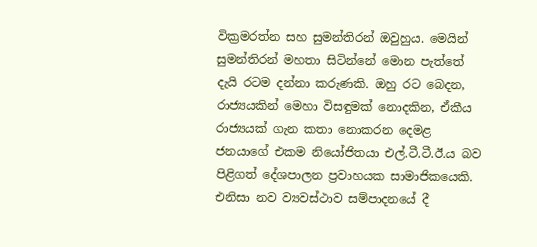වික්‍රමරත්න සහ සුමන්තිරන් ඔවුහුය. මෙයින් සුමන්තිරන් මහතා සිටින්නේ මොන පැත්තේ දැයි රටම දන්නා කරුණකි. ඔහු රට බෙදන, රාජ්‍යයකින් මෙහා විසඳුමක් නොදකින, ඒකීය රාජ්‍යයක් ගැන කතා නොකරන දෙමළ ජනයාගේ එකම නියෝජිතයා එල්.ටී.ටී.ඊ.ය බව පිළිගත් දේශපාලන ප්‍රවාහයක සාමාජිකයෙකි. එනිසා නව ව්‍යවස්ථාව සම්පාදනයේ දී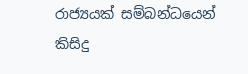රාජ්‍යයක් සම්බන්ධයෙන් කිසිදු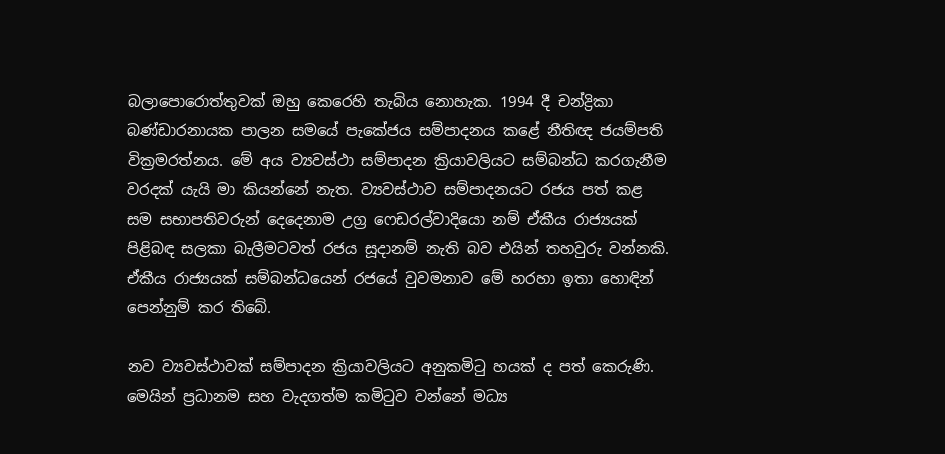බලාපොරොත්තුවක් ඔහු කෙරෙහි තැබිය නොහැක. 1994 දී චන්ද්‍රිකා බණ්ඩාරනායක පාලන සමයේ පැකේජය සම්පාදනය කළේ නීතිඥ ජයම්පති වික්‍රමරත්නය. මේ අය ව්‍යවස්ථා සම්පාදන ක්‍රියාවලියට සම්බන්ධ කරගැනීම වරදක් යැයි මා කියන්නේ නැත. ව්‍යවස්ථාව සම්පාදනයට රජය පත් කළ සම සභාපතිවරුන් දෙදෙනාම උග්‍ර ෆෙඩරල්වාදියො නම් ඒකීය රාජ්‍යයක් පිළිබඳ සලකා බැලීමටවත් රජය සූදානම් නැති බව එයින් තහවුරු වන්නකි. ඒකීය රාජ්‍යයක් සම්බන්ධයෙන් රජයේ වුවමනාව මේ හරහා ඉතා හොඳින් පෙන්නුම් කර තිබේ.

නව ව්‍යවස්ථාවක් සම්පාදන ක්‍රියාවලියට අනුකමිටු හයක් ද පත් කෙරුණි. මෙයින් ප්‍රධානම සහ වැදගත්ම කමිටුව වන්නේ මධ්‍ය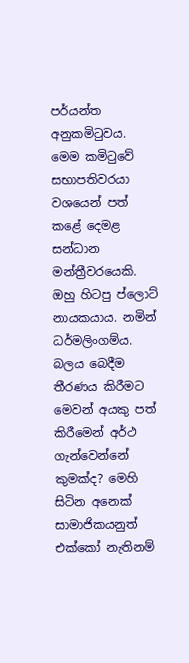පර්යන්ත අනුකමිටුවය. මෙම කමිටුවේ සභාපතිවරයා වශයෙන් පත් කළේ දෙමළ සන්ධාන මන්ත්‍රීවරයෙකි. ඔහු හිටපු ප්ලොට් නායකයාය. නමින් ධර්මලිංගම්ය. බලය බෙදීම තීරණය කිරීමට මෙවන් අයකු පත් කිරීමෙන් අර්ථ ගැන්වෙන්නේ කුමක්ද? මෙහි සිටින අනෙක් සාමාජිකයනුත් එක්කෝ නැතිනම්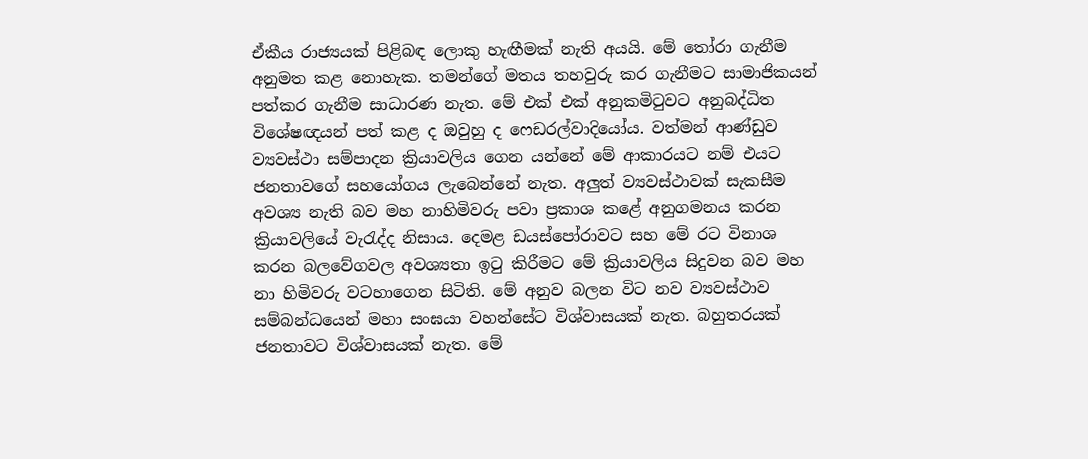ඒකීය රාජ්‍යයක් පිළිබඳ ලොකු හැඟීමක් නැති අයයි. මේ තෝරා ගැනීම අනුමත කළ නොහැක. තමන්ගේ මතය තහවුරු කර ගැනීමට සාමාජිකයන් පත්කර ගැනීම සාධාරණ නැත. මේ එක් එක් අනුකමිටුවට අනුබද්ධිත විශේෂඥයන් පත් කළ ද ඔවුහු ද ෆෙඩරල්වාදියෝය. වත්මන් ආණ්ඩුව ව්‍යවස්ථා සම්පාදන ක්‍රියාවලිය ගෙන යන්නේ මේ ආකාරයට නම් එයට ජනතාවගේ සහයෝගය ලැබෙන්නේ නැත. අලුත් ව්‍යවස්ථාවක් සැකසීම අවශ්‍ය නැති බව මහ නාහිමිවරු පවා ප්‍රකාශ කළේ අනුගමනය කරන ක්‍රියාවලියේ වැරැද්ද නිසාය. දෙමළ ඩයස්පෝරාවට සහ මේ රට විනාශ කරන බලවේගවල අවශ්‍යතා ඉටු කිරීමට මේ ක්‍රියාවලිය සිදුවන බව මහ නා හිමිවරු වටහාගෙන සිටිති. මේ අනුව බලන විට නව ව්‍යවස්ථාව සම්බන්ධයෙන් මහා සංඝයා වහන්සේට විශ්වාසයක් නැත. බහුතරයක් ජනතාවට විශ්වාසයක් නැත. මේ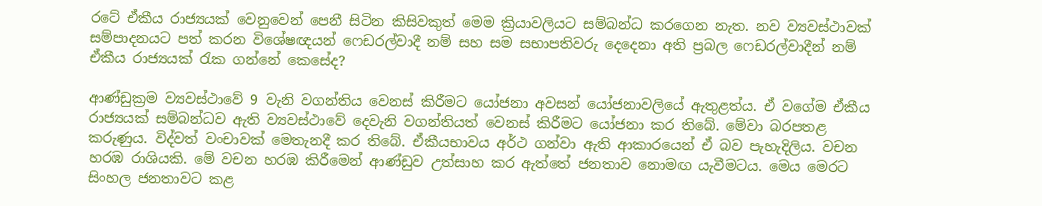රටේ ඒකීය රාජ්‍යයක් වෙනුවෙන් පෙනී සිටින කිසිවකුත් මෙම ක්‍රියාවලියට සම්බන්ධ කරගෙන නැත. නව ව්‍යවස්ථාවක් සම්පාදනයට පත් කරන විශේෂඥයන් ෆෙඩරල්වාදී නම් සහ සම සභාපතිවරු දෙදෙනා අති ප්‍රබල ෆෙඩරල්වාදීන් නම් ඒකීය රාජ්‍යයක් රැක ගන්නේ කෙසේද?

ආණ්ඩුක්‍රම ව්‍යවස්ථාවේ 9 වැනි වගන්තිය වෙනස් කිරීමට යෝජනා අවසන් යෝජනාවලියේ ඇතුළත්ය. ඒ වගේම ඒකීය රාජ්‍යයක් සම්බන්ධව ඇති ව්‍යවස්ථාවේ දෙවැනි වගන්තියත් වෙනස් කිරීමට යෝජනා කර තිබේ. මේවා බරපතළ කරුණුය. විද්වත් වංචාවක් මෙතැනදී කර තිබේ. ඒකීයභාවය අර්ථ ගන්වා ඇති ආකාරයෙන් ඒ බව පැහැදිලිය. වචන හරඹ රාශියකි. මේ වචන හරඹ කිරීමෙන් ආණ්ඩුව උත්සාහ කර ඇත්තේ ජනතාව නොමඟ යැවීමටය. මෙය මෙරට සිංහල ජනතාවට කළ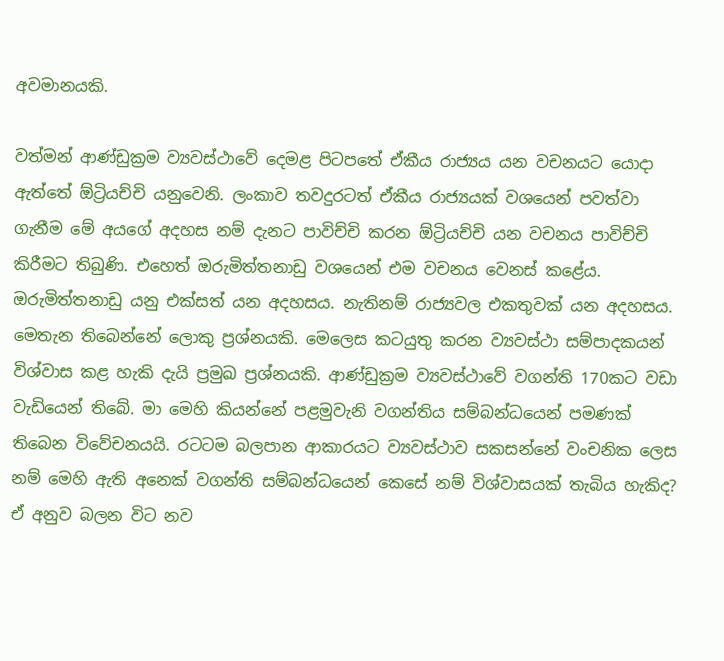අවමානයකි.

වත්මන් ආණ්ඩුක්‍රම ව්‍යවස්ථාවේ දෙමළ පිටපතේ ඒකීය රාජ්‍යය යන වචනයට යොදා ඇත්තේ ඕට්‍රියච්චි යනුවෙනි. ලංකාව තවදුරටත් ඒකීය රාජ්‍යයක් වශයෙන් පවත්වා ගැනීම මේ අයගේ අදහස නම් දැනට පාවිච්චි කරන ඕට්‍රියච්චි යන වචනය පාවිච්චි කිරීමට තිබුණි. එහෙත් ඔරුමිත්තනාඩු වශයෙන් එම වචනය වෙනස් කළේය. ඔරුමිත්තනාඩු යනු එක්සත් යන අදහසය. නැතිනම් රාජ්‍යවල එකතුවක් යන අදහසය. මෙතැන තිබෙන්නේ ලොකු ප්‍රශ්නයකි. මෙලෙස කටයුතු කරන ව්‍යවස්ථා සම්පාදකයන් විශ්වාස කළ හැකි දැයි ප්‍රමුඛ ප්‍රශ්නයකි. ආණ්ඩුක්‍රම ව්‍යවස්ථාවේ වගන්ති 170කට වඩා වැඩියෙන් තිබේ. මා මෙහි කියන්නේ පළමුවැනි වගන්තිය සම්බන්ධයෙන් පමණක් තිබෙන විවේචනයයි. රටටම බලපාන ආකාරයට ව්‍යවස්ථාව සකසන්නේ වංචනික ලෙස නම් මෙහි ඇති අනෙක් වගන්ති සම්බන්ධයෙන් කෙසේ නම් විශ්වාසයක් තැබිය හැකිද? ඒ අනුව බලන විට නව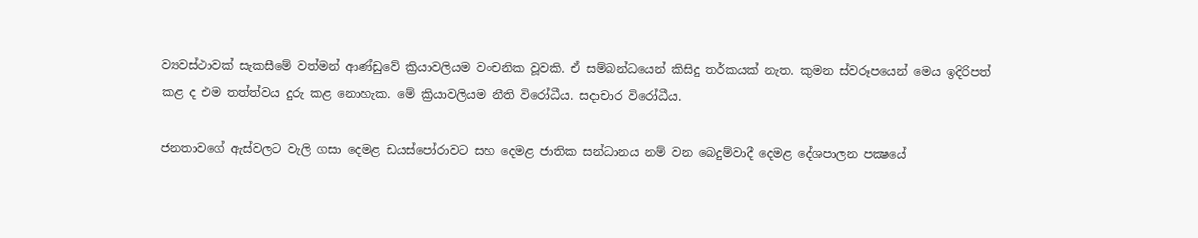ව්‍යවස්ථාවක් සැකසීමේ වත්මන් ආණ්ඩුවේ ක්‍රියාවලියම වංචනික වූවකි. ඒ සම්බන්ධයෙන් කිසිදු තර්කයක් නැත. කුමන ස්වරූපයෙන් මෙය ඉදිරිපත් කළ ද එම තත්ත්වය දුරු කළ නොහැක. මේ ක්‍රියාවලියම නීති විරෝධීය. සදාචාර විරෝධීය.

ජනතාවගේ ඇස්වලට වැලි ගසා දෙමළ ඩයස්පෝරාවට සහ දෙමළ ජාතික සන්ධානය නම් වන බෙදුම්වාදී දෙමළ දේශපාලන පක්‍ෂයේ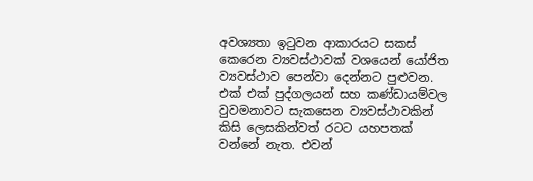අවශ්‍යතා ඉටුවන ආකාරයට සකස් කෙරෙන ව්‍යවස්ථාවක් වශයෙන් යෝජිත ව්‍යවස්ථාව පෙන්වා දෙන්නට පුළුවන. එක් එක් පුද්ගලයන් සහ කණ්ඩායම්වල වුවමනාවට සැකසෙන ව්‍යවස්ථාවකින් කිසි ලෙසකින්වත් රටට යහපතක් වන්නේ නැත. එවන්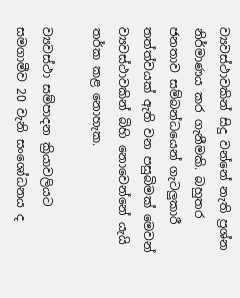ව්‍යවස්ථාවකින් සිදු වන්නේ නැති ප්‍රශ්න නිර්මාණය කර ගැනීමකි. බහුතර ජනතාව සම්බන්ධයෙන් ගැටලුකාරී තත්ත්වයක් ඇති වන පසුබිමක් මෙවන් ව්‍යවස්ථාවකින් බිහි නොවෙන්නේ යැයි තර්ක කළ නොහැක.

ව්‍යවස්ථා සම්පාදන ක්‍රියාවලියට සමගාමීව 20 වැනි සංශෝධනය ද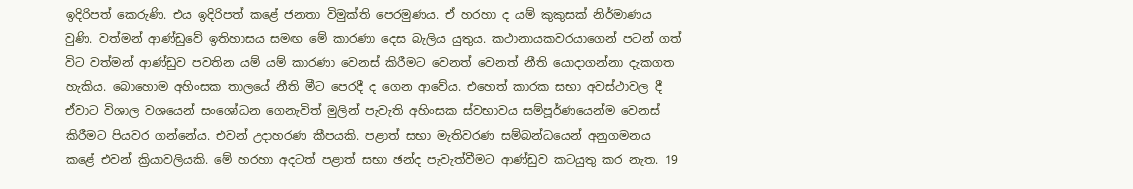ඉදිරිපත් කෙරුණි. එය ඉදිරිපත් කළේ ජනතා විමුක්ති පෙරමුණය. ඒ හරහා ද යම් කුකුසක් නිර්මාණය වුණි. වත්මන් ආණ්ඩුවේ ඉතිහාසය සමඟ මේ කාරණා දෙස බැලිය යුතුය. කථානායකවරයාගෙන් පටන් ගත් විට වත්මන් ආණ්ඩුව පවතින යම් යම් කාරණා වෙනස් කිරීමට වෙනත් වෙනත් නීති යොදාගන්නා දැකගත හැකිය. බොහොම අහිංසක තාලයේ නීති මීට පෙරදී ද ගෙන ආවේය. එහෙත් කාරක සභා අවස්ථාවල දී ඒවාට විශාල වශයෙන් සංශෝධන ගෙනැවිත් මුලින් පැවැති අහිංසක ස්වභාවය සම්පූර්ණයෙන්ම වෙනස් කිරීමට පියවර ගන්නේය. එවන් උදාහරණ කීපයකි. පළාත් සභා මැතිවරණ සම්බන්ධයෙන් අනුගමනය කළේ එවන් ක්‍රියාවලියකි. මේ හරහා අදටත් පළාත් සභා ඡන්ද පැවැත්වීමට ආණ්ඩුව කටයුතු කර නැත. 19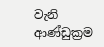වැනි ආණ්ඩුක්‍රම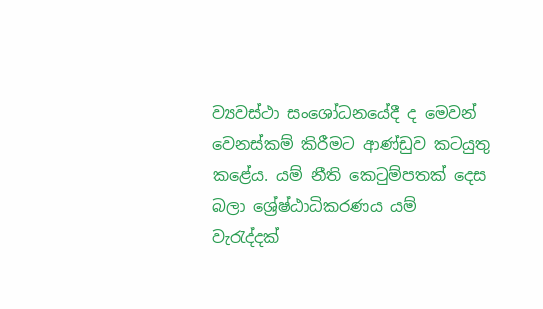ව්‍යවස්ථා සංශෝධනයේදී ද මෙවන් වෙනස්කම් කිරීමට ආණ්ඩුව කටයුතු කළේය. යම් නීති කෙටුම්පතක් දෙස බලා ශ්‍රේෂ්ඨාධිකරණය යම් වැරැද්දක්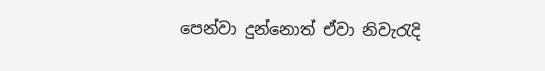පෙන්වා දුන්නොත් ඒවා නිවැරැදි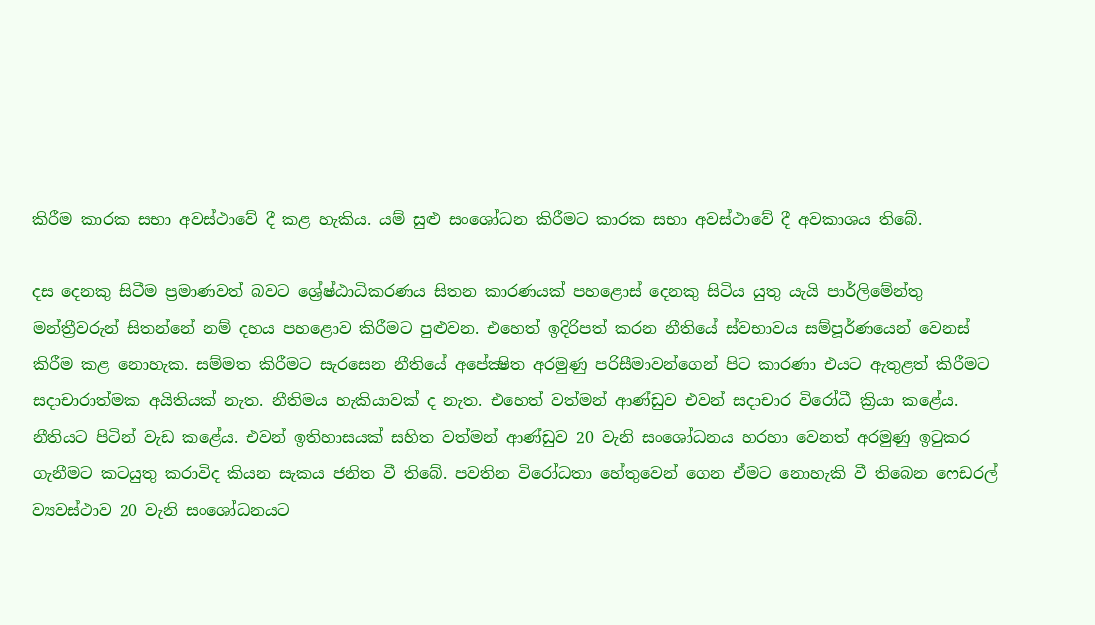කිරීම කාරක සභා අවස්ථාවේ දී කළ හැකිය. යම් සුළු සංශෝධන කිරීමට කාරක සභා අවස්ථාවේ දී අවකාශය තිබේ.

දස දෙනකු සිටීම ප්‍රමාණවත් බවට ශ්‍රේෂ්ඨාධිකරණය සිතන කාරණයක් පහළොස් දෙනකු සිටිය යුතු යැයි පාර්ලිමේන්තු මන්ත්‍රීවරුන් සිතන්නේ නම් දහය පහළොව කිරීමට පුළුවන. එහෙත් ඉදිරිපත් කරන නීතියේ ස්වභාවය සම්පූර්ණයෙන් වෙනස් කිරීම කළ නොහැක. සම්මත කිරීමට සැරසෙන නීතියේ අපේක්‍ෂිත අරමුණු පරිසීමාවන්ගෙන් පිට කාරණා එයට ඇතුළත් කිරීමට සද‌ාචාරාත්මක අයිතියක් නැත. නීතිමය හැකියාවක් ද නැත. එහෙත් වත්මන් ආණ්ඩුව එවන් සද‌ාචාර විරෝධී ක්‍රියා කළේය. නීතියට පිටින් වැඩ කළේය. එවන් ඉතිහාසයක් සහිත වත්මන් ආණ්ඩුව 20 වැනි සංශෝධනය හරහා වෙනත් අරමුණු ඉටුකර ගැනීමට කටයුතු කරාවිද කියන සැකය ජනිත වී තිබේ. පවතින විරෝධතා හේතුවෙන් ගෙන ඒමට නොහැකි වී තිබෙන ෆෙඩරල් ව්‍යවස්ථාව 20 වැනි සංශෝධනයට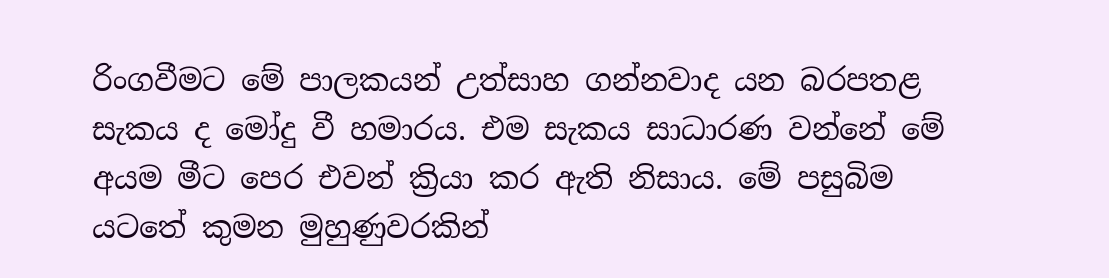රිංගවීමට මේ පාලකයන් උත්සාහ ගන්නවාද යන බරපතළ සැකය ද මෝදු වී හමාරය. එම සැකය සාධාරණ වන්නේ මේ අයම මීට පෙර එවන් ක්‍රියා කර ඇති නිසාය. මේ පසුබිම යටතේ කුමන මුහුණුවරකින්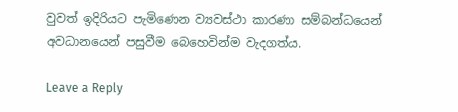වුවත් ඉදිරියට පැමිණෙන ව්‍යවස්ථා කාරණා සම්බන්ධයෙන් අවධානයෙන් පසුවීම බෙහෙවින්ම වැදගත්ය.

Leave a Reply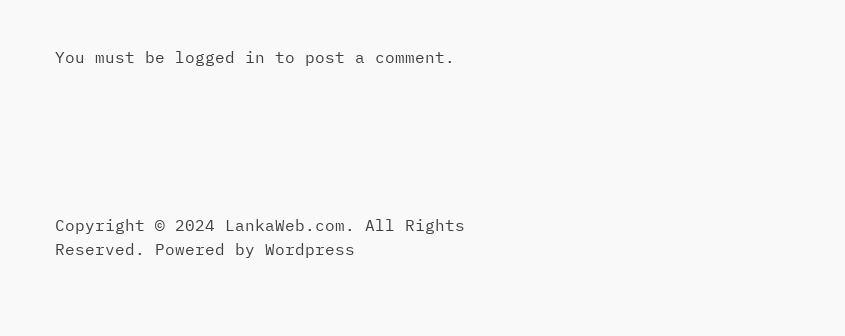You must be logged in to post a comment.






Copyright © 2024 LankaWeb.com. All Rights Reserved. Powered by Wordpress